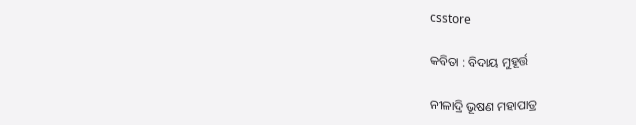csstore

କବିତା : ବିଦାୟ ମୁହୂର୍ତ୍ତ

ନୀଳାଦ୍ରି ଭୂଷଣ ମହାପାତ୍ର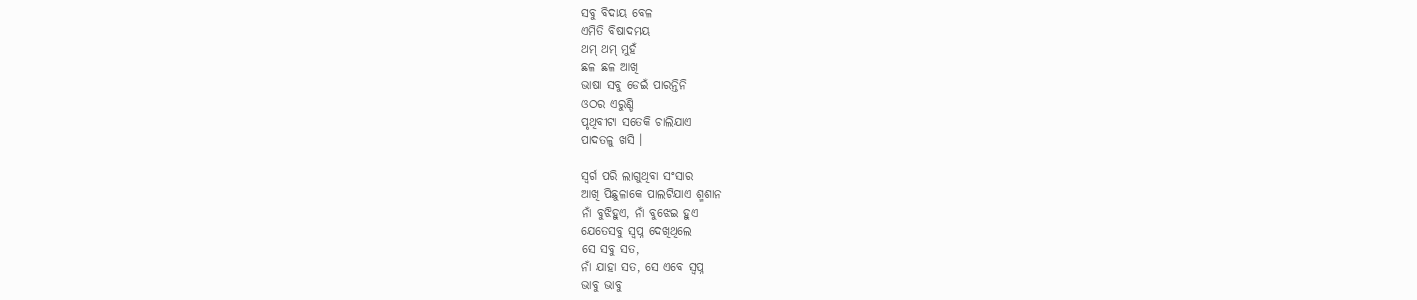ସବୁ ବିଦାୟ ବେଳ
ଏମିତି ବିଷାଦମୟ
ଥମ୍‌ ଥମ୍‌ ମୁହଁ
ଛଳ ଛଳ ଆଖି
ଭାଷା ସବୁ ଡେଇଁ ପାରନ୍ତିନି
ଓଠର ଏରୁଣ୍ଡି
ପୃଥିବୀଟା ସତେକି ଚାଲିଯାଏ
ପାଦତଳୁ ଖସି ।

ସ୍ୱର୍ଗ ପରି ଲାଗୁଥିବା ସଂସାର
ଆଖି ପିଛୁଳାକେ ପାଲଟିଯାଏ ଶ୍ମଶାନ
ନାଁ ବୁଝିହୁଏ, ନାଁ ବୁଝେଇ ହୁଏ
ଯେତେସବୁ ସ୍ୱପ୍ନ ଦେଖିଥିଲେ
ସେ ସବୁ ସତ,
ନାଁ ଯାହା ସତ, ସେ ଏବେ ସ୍ୱପ୍ନ
ଭାବୁ ଭାବୁ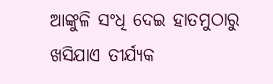ଆଙ୍କୁଳି ସଂଧି ଦେଇ ହାତମୁଠାରୁ
ଖସିଯାଏ ତୀର୍ଯ୍ୟକ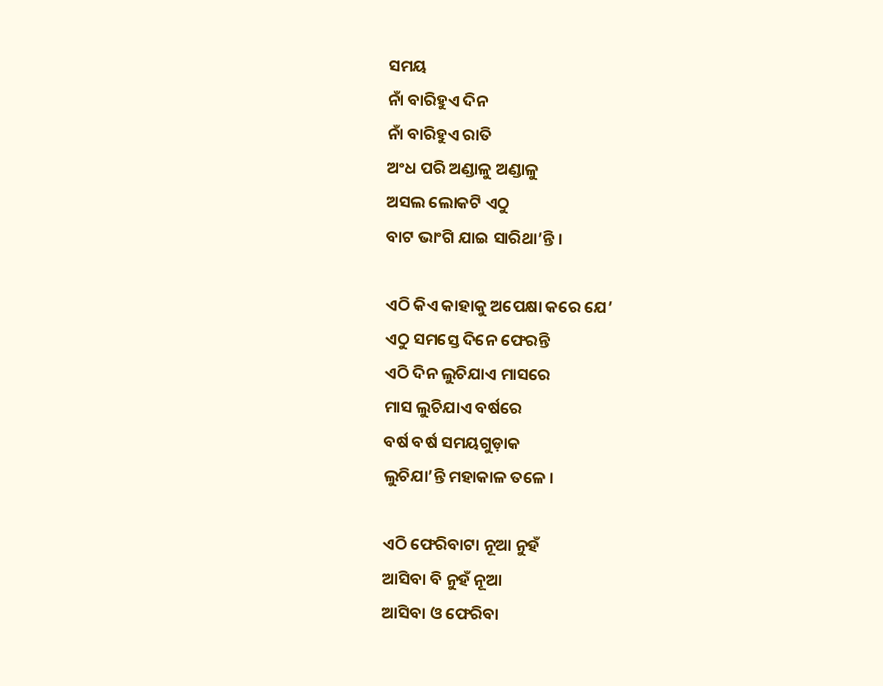ସମୟ
ନାଁ ବାରିହୁଏ ଦିନ
ନାଁ ବାରିହୁଏ ରାତି
ଅଂଧ ପରି ଅଣ୍ଡାଳୁ ଅଣ୍ଡାଳୁ
ଅସଲ ଲୋକଟି ଏଠୁ
ବାଟ ଭାଂଗି ଯାଇ ସାରିଥା’ନ୍ତି ।

ଏଠି କିଏ କାହାକୁ ଅପେକ୍ଷା କରେ ଯେ’
ଏଠୁ ସମସ୍ତେ ଦିନେ ଫେରନ୍ତି
ଏଠି ଦିନ ଲୁଚିଯାଏ ମାସରେ
ମାସ ଲୁଚିଯାଏ ବର୍ଷରେ
ବର୍ଷ ବର୍ଷ ସମୟଗୁଡ଼ାକ
ଲୁଚିଯା’ନ୍ତି ମହାକାଳ ତଳେ ।

ଏଠି ଫେରିବାଟା ନୂଆ ନୁହଁ
ଆସିବା ବି ନୁହଁ ନୂଆ
ଆସିବା ଓ ଫେରିବା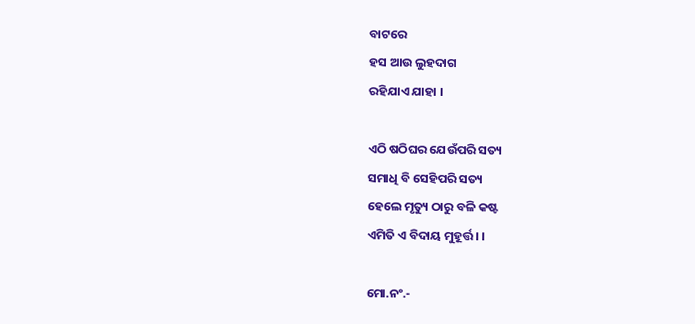ବାଟରେ
ହସ ଆଉ ଲୁହଦାଗ
ରହିଯାଏ ଯାହା ।

ଏଠି ଷଠିଘର ଯେଉଁପରି ସତ୍ୟ
ସମାଧି ବି ସେହିପରି ସତ୍ୟ
ହେଲେ ମୃତ୍ୟୁ ଠାରୁ ବଳି କଷ୍ଟ
ଏମିତି ଏ ବିଦାୟ ମୁହୂର୍ତ୍ତ । ।

ମୋ.ନଂ.-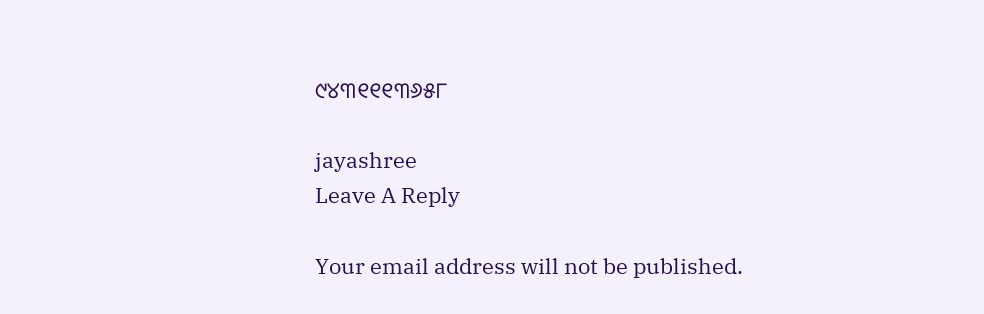୯୪୩୧୧୧୩୬୫୮

jayashree
Leave A Reply

Your email address will not be published.